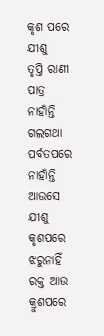କୃଶ ପରେ ଯୀଶୁ
ତୃପ୍ତି ରାଣୀ ପାତ୍ର
ନାହାଁନ୍ତି ଗଲଗଥା ପର୍ବତପରେ
ନାହାଁନ୍ତି ଆଉସେ ଯୀଶୁ କୃଶପରେ
ଝରୁନାହିଁ ରକ୍ତ ଆଉ କ୍ରୁଶପରେ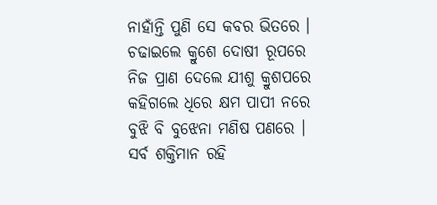ନାହାଁନ୍ତି ପୁଣି ସେ କବର ଭିତରେ ।
ଚଢାଇଲେ କ୍ରୁଶେ ଦୋଷୀ ରୂପରେ
ନିଜ ପ୍ରାଣ ଦେଲେ ଯୀଶୁ କ୍ରୁଶପରେ
କହିଗଲେ ଧିରେ କ୍ଷମ ପାପୀ ନରେ
ବୁଝି ବି ବୁଝେନା ମଣିଷ ପଣରେ ।
ସର୍ବ ଶକ୍ତିମାନ ରହି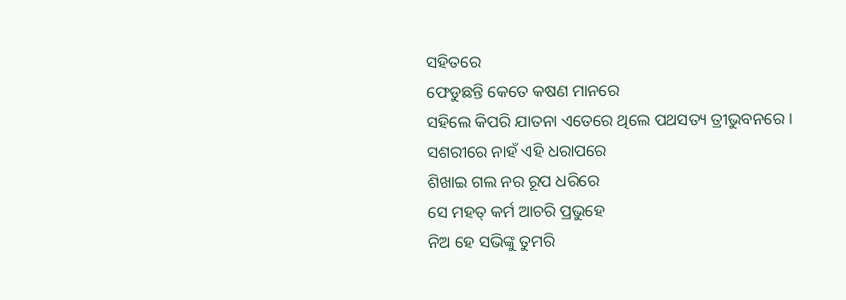ସହିତରେ
ଫେଡୁଛନ୍ତି କେତେ କଷଣ ମାନରେ
ସହିଲେ କିପରି ଯାତନା ଏତେରେ ଥିଲେ ପଥସତ୍ୟ ତ୍ରୀଭୁବନରେ ।
ସଶରୀରେ ନାହଁ ଏହି ଧରାପରେ
ଶିଖାଇ ଗଲ ନର ରୂପ ଧରିରେ
ସେ ମହତ୍ କର୍ମ ଆଚରି ପ୍ରଭୁହେ
ନିଅ ହେ ସଭିଙ୍କୁ ତୁମରି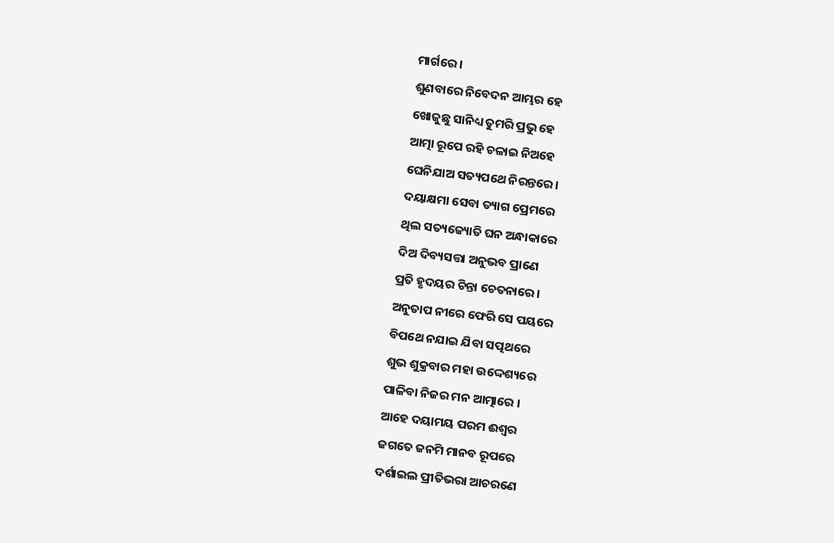ମାର୍ଗରେ ।
ଶୁଣବାରେ ନିବେଦନ ଆମ୍ଭର ହେ
ଖୋଜୁଛୁ ସାନିଧ୍ୟ ତୁମରି ପ୍ରଭୁ ହେ
ଆତ୍ମା ରୂପେ ରହି ଚଳାଇ ନିଅହେ
ଘେନିଯାଅ ସତ୍ୟପଥେ ନିରନ୍ତରେ ।
ଦୟାକ୍ଷମା ସେବା ତ୍ୟାଗ ପ୍ରେମରେ
ଥିଲ ସତ୍ୟଜ୍ୟୋତି ଘନ ଅନ୍ଧାକାରେ
ଦିଅ ଦିବ୍ୟସତ୍ତା ଅନୁଭବ ପ୍ରାଣେ
ପ୍ରତି ହୃଦୟର ଚିନ୍ତା ଚେତନାରେ ।
ଅନୁତାପ ନୀରେ ଫେରି ସେ ପୟରେ
ବିପଥେ ନଯାଇ ଯିବା ସତ୍ପଥରେ
ଶୁଭ ଶୁକ୍ରବାର ମହା ଉଦ୍ଦେଶ୍ୟରେ
ପାଳିବା ନିଜର ମନ ଆତ୍ମାରେ ।
ଆହେ ଦୟାମୟ ପରମ ଈଶ୍ୱର
ଜଗତେ ଜନମି ମାନବ ରୂପରେ
ଦର୍ଶାଇଲ ପ୍ରୀତିଭରା ଆଚରଣେ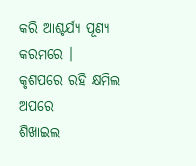କରି ଆଶ୍ଚର୍ଯ୍ୟ ପୂଣ୍ୟ କରମରେ ।
କୃଶପରେ ରହି କ୍ଷମିଲ ଅପରେ
ଶିଖାଇଲ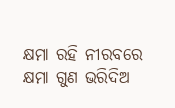କ୍ଷମା ରହି ନୀରବରେ
କ୍ଷମା ଗୁଣ ଭରିଦିଅ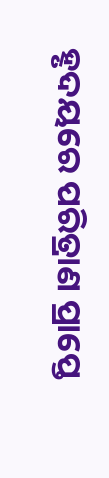ହୃଦୟରେ ପରିତ୍ରାଣ ପ୍ରାପ୍ତେ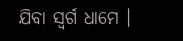ଯିବା ସ୍ୱର୍ଗ ଧାମେ ।